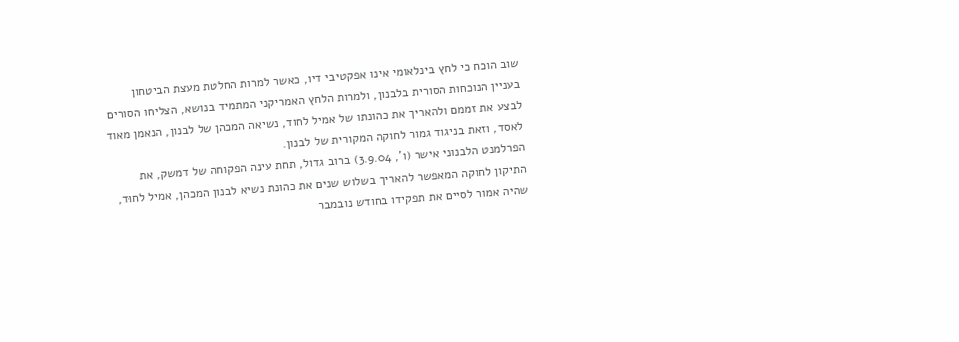שוב הוכח כי לחץ בינלאומי אינו אפקטיבי דיו, כאשר למרות החלטת מעצת הביטחון בעניין הנוכחות הסורית בלבנון, ולמרות הלחץ האמריקני המתמיד בנושא, הצליחו הסורים לבצע את זממם ולהאריך את כהונתו של אמיל לחוד, נשיאה המכהן של לבנון, הנאמן מאוד לאסד, וזאת בניגוד גמור לחוקה המקורית של לבנון.
הפרלמנט הלבנוני אישר (ו', 3.9.04) ברוב גדול, תחת עינה הפקוחה של דמשק, את התיקון לחוקה המאפשר להאריך בשלוש שנים את כהונת נשיא לבנון המכהן, אמיל לחוּד, שהיה אמור לסיים את תפקידו בחודש נובמבר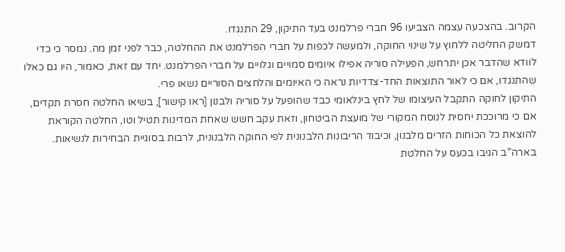הקרוב. בהצכעה עצמה הצביעו 96 חברי פרלמנט בעד התיקון, 29 התנגדו.
דמשק החליטה ללחוץ על שינוי החוקה, ולמעשה לכפות על חברי הפרלמנט את ההחלטה, כבר לפני זמן מה. נמסר כי כדי לוודא שהדבר אכן יתרחש, הפעילה סוריה אפילו איומים סמויים וגלויים על חברי הפרלמנט. יחד עם זאת, כאמור, היו גם כאלו שהתנגדו, אם כי לאור התוצאות החד-צדדיות נראה כי האיומים והלחצים הסוריים נשאו פרי.
התיקון לחוקה התקבל העיצומו של לחץ בינלאומי כבד שהופעל על סוריה ולבנון [ראו קישור], בשיאו החלטה חסרת תקדים, אם כי מרוככת יחסית לנוסח המקורי של מועצת הביטחון, וזאת עקב חשש שאחת המדינות תטיל וטו, החלטה הקוראת להוצאת כל הכוחות הזרים מלבנון, וכיבוד הריבונות הלבנונית לפי החוקה הלבנונית, לרבות בסוגיית הבחירות לנשיאות.
בארה"ב הגיבו בכעס על החלטת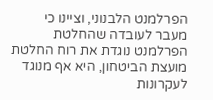הפרלמנט הלבנוני, וציינו כי מעבר לעובדה שהחלטת הפרלמנט נוגדת את רוח החלטת מועצת הביטחון, היא אף מנוגד לעקרונות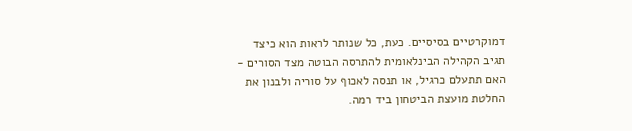דמוקרטיים בסיסיים. כעת, כל שנותר לראות הוא כיצד תגיב הקהילה הבינלאומית להתרסה הבוטה מצד הסורים - האם תתעלם כרגיל, או תנסה לאכוף על סוריה ולבנון את החלטת מועצת הביטחון ביד רמה.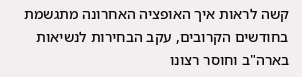קשה לראות איך האופציה האחרונה מתגשמת בחודשים הקרובים, עקב הבחירות לנשיאות בארה"ב וחוסר רצונו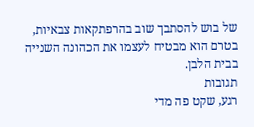של בוש להסתבך שוב בהרפתקאות צבאיות, בטרם הוא מבטיח לעצמו את הכהונה השנייה בבית הלבן.
תגובות
רגע, שקט פה מדי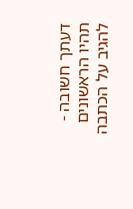דעתך חשובה - תהיו הראשונים להגיב על הכתבה